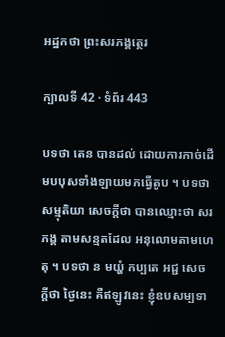អដ្ឋកថា ព្រះសរភង្គត្ថេរ

ក្បាលទី 42 · ទំព័រ 443

បទថា តេន បានដល់ ដោយការកាច់ដើមបបុសទាំងឡាយមកធ្វើតូប ។ បទថា សម្មុតិយា សេចក្តីថា បានឈ្មោះថា សរភង្គ តាមសន្មតដែល អនុលោមតាមហេតុ ។ បទថា ន មយ្ហំ កប្បតេ អជ្ជ សេចក្តីថា ថ្ងៃនេះ គឺឥឡូវនេះ ខ្ញុំឧបសម្បទា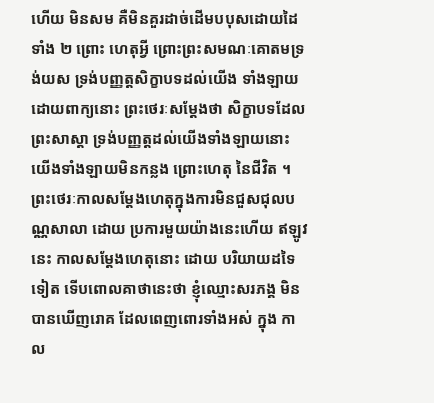ហើយ មិនសម គឺមិនគួរដាច់ដើមបបុសដោយដៃទាំង ២ ព្រោះ ហេតុអ្វី ព្រោះព្រះសមណៈគោតមទ្រង់យស ទ្រង់បញ្ញត្តសិក្ខាបទដល់យើង ទាំងឡាយ ដោយពាក្យនោះ ព្រះថេរៈសម្តែងថា សិក្ខាបទដែលព្រះសាស្តា ទ្រង់បញ្ញត្តដល់យើងទាំងឡាយនោះ យើងទាំងឡាយមិនកន្លង ព្រោះហេតុ នៃជីវិត ។ ព្រះថេរៈកាលសម្តែងហេតុក្នុងការមិនជួសជុលបណ្ណសាលា ដោយ ប្រការមួយយ៉ាងនេះហើយ ឥឡូវនេះ កាលសម្តែងហេតុនោះ ដោយ បរិយាយដទៃទៀត ទើបពោលគាថានេះថា ខ្ញុំឈ្មោះសរភង្គ មិនបានឃើញរោគ ដែលពេញពោរទាំងអស់ ក្នុង កាល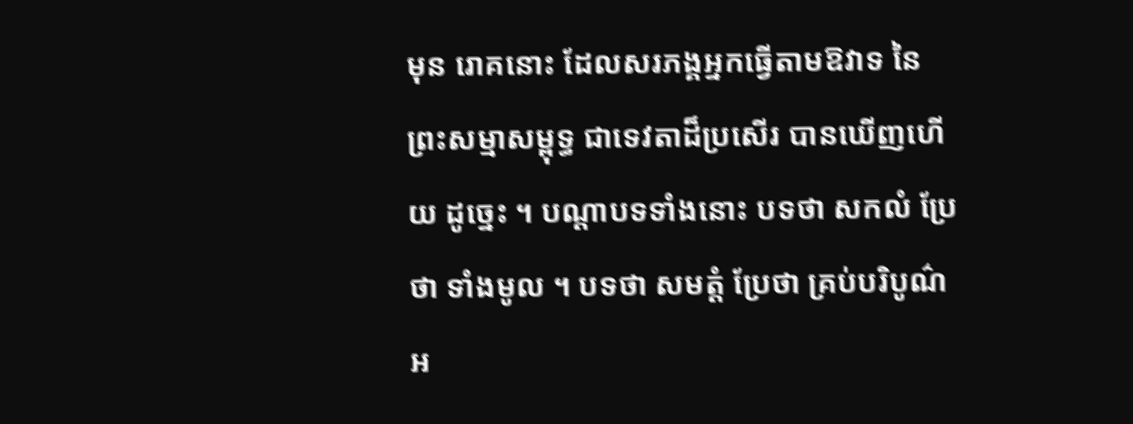មុន រោគនោះ ដែលសរភង្គអ្នកធ្វើតាមឱវាទ នៃព្រះសម្មាសម្ពុទ្ធ ជាទេវតាដ៏ប្រសើរ បានឃើញហើយ ដូច្នេះ ។ បណ្តាបទទាំងនោះ បទថា សកលំ ប្រែថា ទាំងមូល ។ បទថា សមត្តំ ប្រែថា គ្រប់បរិបូណ៌ អ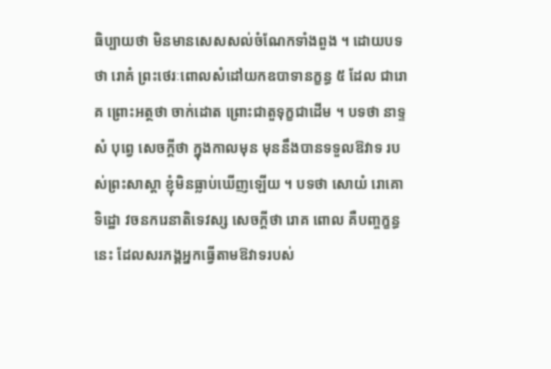ធិប្បាយថា មិនមានសេសសល់ចំណែកទាំងពួង ។ ដោយបទថា រោគំ ព្រះថេរៈពោលសំដៅយកឧបាទានក្ខន្ធ ៥ ដែល ជារោគ ព្រោះអត្ថថា ចាក់ដោត ព្រោះជាតួទុក្ខជាដើម ។ បទថា នាទ្ទសំ បុព្វេ សេចក្តីថា ក្នុងកាលមុន មុននឹងបានទទួលឱវាទ របស់ព្រះសាស្តា ខ្ញុំមិនធ្លាប់ឃើញឡើយ ។ បទថា សោយំ រោគោ ទិដ្ឋោ វចនករេនាតិទេវស្ស សេចក្តីថា រោគ ពោល គឺបញ្ចក្ខន្ធនេះ ដែលសរភង្គអ្នកធ្វើតាមឱវាទរបស់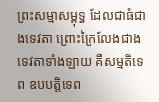ព្រះសម្មាសម្ពុទ្ធ ដែលជាធំជាងទេវតា ព្រោះក្រៃលែងជាងទេវតាទាំងឡាយ គឺសម្មតិទេព ឧបបត្តិទេព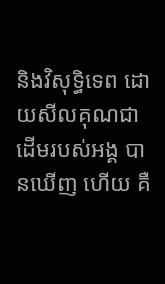និងវិសុទ្ធិទេព ដោយសីលគុណជាដើមរបស់អង្គ បានឃើញ ហើយ គឺ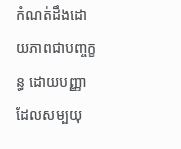កំណត់ដឹងដោយភាពជាបញ្ចក្ខន្ធ ដោយបញ្ញាដែលសម្បយុ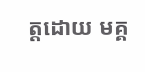ត្តដោយ មគ្គ